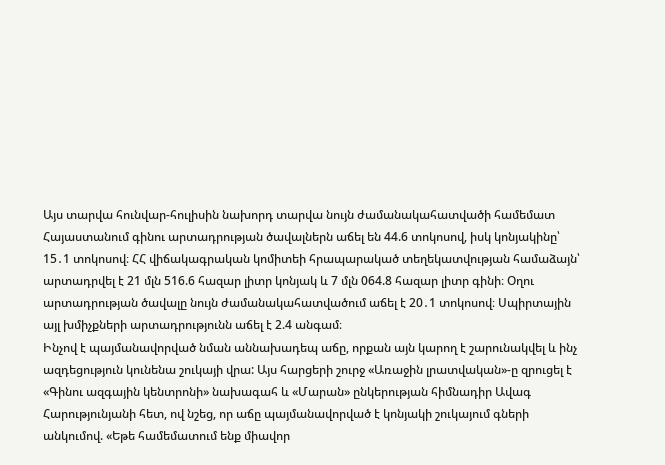Այս տարվա հունվար-հուլիսին նախորդ տարվա նույն ժամանակահատվածի համեմատ Հայաստանում գինու արտադրության ծավալներն աճել են 44.6 տոկոսով, իսկ կոնյակինը՝ 15․1 տոկոսով։ ՀՀ վիճակագրական կոմիտեի հրապարակած տեղեկատվության համաձայն՝ արտադրվել է 21 մլն 516.6 հազար լիտր կոնյակ և 7 մլն 064.8 հազար լիտր գինի։ Օղու արտադրության ծավալը նույն ժամանակահատվածում աճել է 20․1 տոկոսով։ Սպիրտային այլ խմիչքների արտադրությունն աճել է 2.4 անգամ։
Ինչով է պայմանավորված նման աննախադեպ աճը, որքան այն կարող է շարունակվել և ինչ ազդեցություն կունենա շուկայի վրա: Այս հարցերի շուրջ «Առաջին լրատվական»-ը զրուցել է «Գինու ազգային կենտրոնի» նախագահ և «Մարան» ընկերության հիմնադիր Ավագ Հարությունյանի հետ, ով նշեց, որ աճը պայմանավորված է կոնյակի շուկայում գների անկումով. «Եթե համեմատում ենք միավոր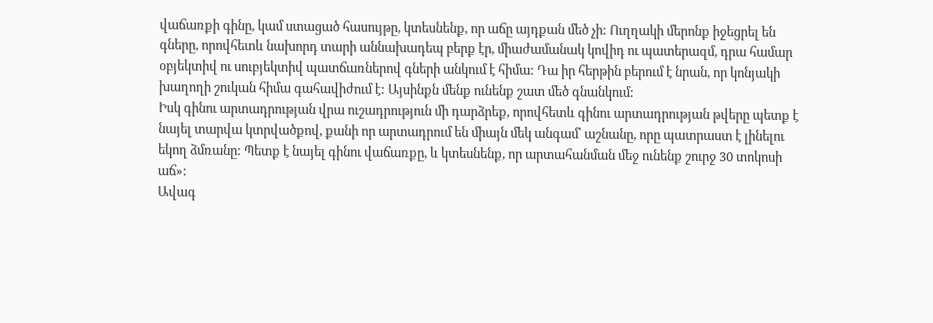վաճառքի գինը, կամ ստացած հասույթը, կտեսնենք, որ աճը այդքան մեծ չի: Ուղղակի մերոնք իջեցրել են գները, որովհետև նախորդ տարի աննախադեպ բերք էր, միաժամանակ կովիդ ու պատերազմ, դրա համար օբյեկտիվ ու սուբյեկտիվ պատճառներով գների անկում է հիմա: Դա իր հերթին բերում է նրան, որ կոնյակի խաղողի շուկան հիմա գահավիժում է: Այսինքն մենք ունենք շատ մեծ գնանկում:
Իսկ գինու արտադրության վրա ուշադրություն մի դարձրեք, որովհետև գինու արտադրության թվերը պետք է նայել տարվա կտրվածքով, քանի որ արտադրում են միայն մեկ անգամ՝ աշնանը, որը պատրաստ է լինելու եկող ձմռանը: Պետք է նայել գինու վաճառքը, և կտեսնենք, որ արտահանման մեջ ունենք շուրջ 30 տոկոսի աճ»:
Ավագ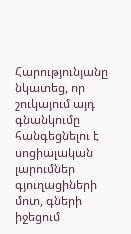Հարությունյանը նկատեց, որ շուկայում այդ գնանկումը հանգեցնելու է սոցիալական լարումներ գյուղացիների մոտ, գների իջեցում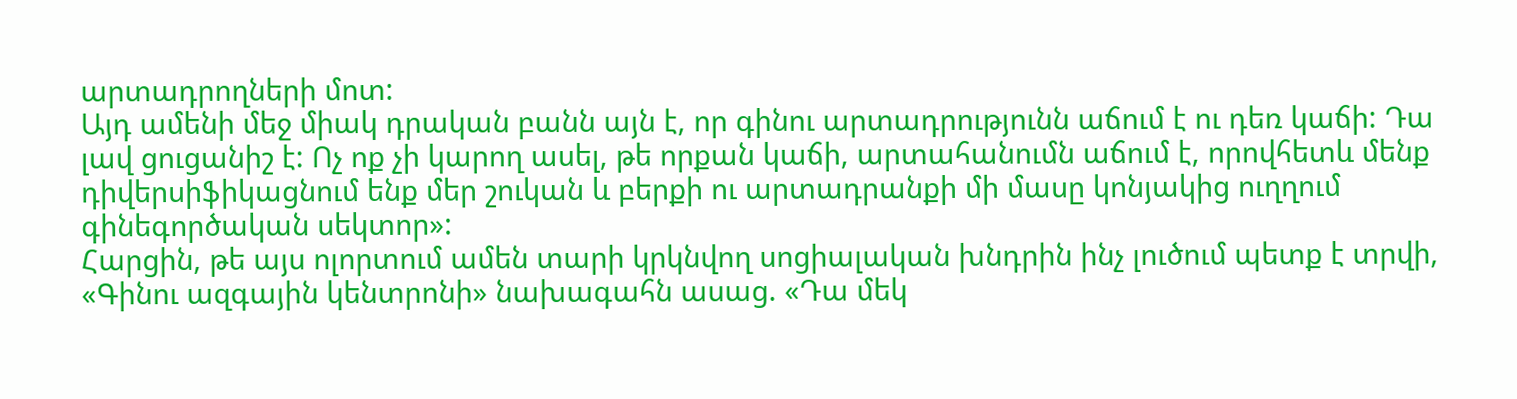արտադրողների մոտ:
Այդ ամենի մեջ միակ դրական բանն այն է, որ գինու արտադրությունն աճում է ու դեռ կաճի: Դա լավ ցուցանիշ է: Ոչ ոք չի կարող ասել, թե որքան կաճի, արտահանումն աճում է, որովհետև մենք դիվերսիֆիկացնում ենք մեր շուկան և բերքի ու արտադրանքի մի մասը կոնյակից ուղղում գինեգործական սեկտոր»:
Հարցին, թե այս ոլորտում ամեն տարի կրկնվող սոցիալական խնդրին ինչ լուծում պետք է տրվի, «Գինու ազգային կենտրոնի» նախագահն ասաց. «Դա մեկ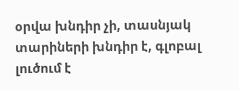օրվա խնդիր չի, տասնյակ տարիների խնդիր է, գլոբալ լուծում է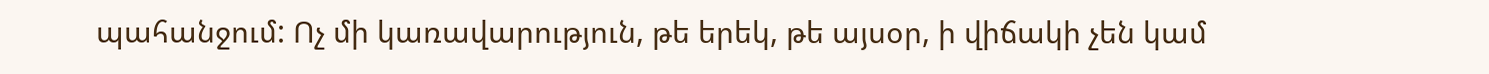պահանջում: Ոչ մի կառավարություն, թե երեկ, թե այսօր, ի վիճակի չեն կամ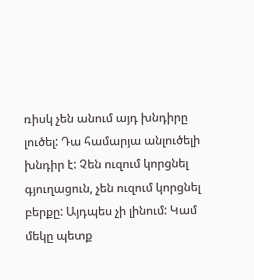ռիսկ չեն անում այդ խնդիրը լուծել: Դա համարյա անլուծելի խնդիր է: Չեն ուզում կորցնել գյուղացուն, չեն ուզում կորցնել բերքը: Այդպես չի լինում: Կամ մեկը պետք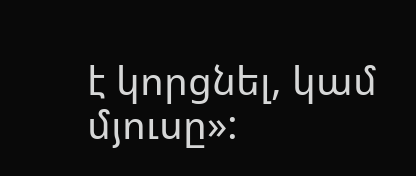է կորցնել, կամ մյուսը»: